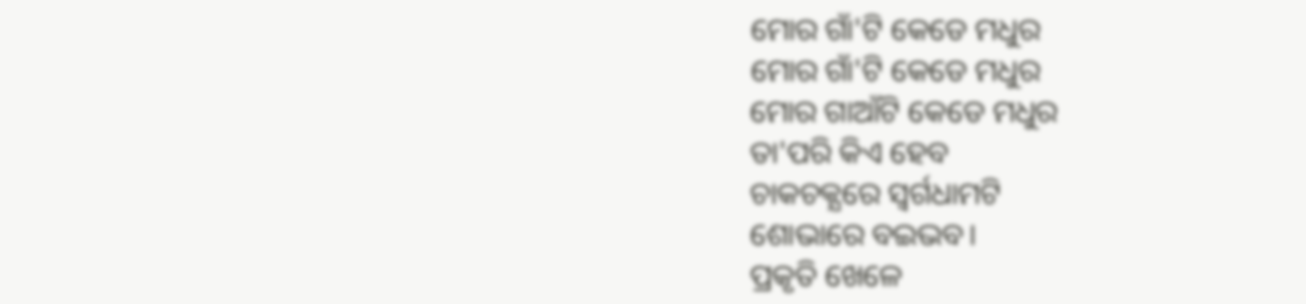ମୋର ଗାଁ'ଟି କେଡେ ମଧୁର
ମୋର ଗାଁ'ଟି କେଡେ ମଧୁର
ମୋର ଗାଆଁଟି କେଡେ ମଧୁର
ତା'ପରି କିଏ ହେବ
ଚାକଚକ୍ଯରେ ସ୍ବର୍ଗଧାମଟି
ଶୋଭାରେ ବଇଭବ।
ପ୍ରକୃତି ଖେଳେ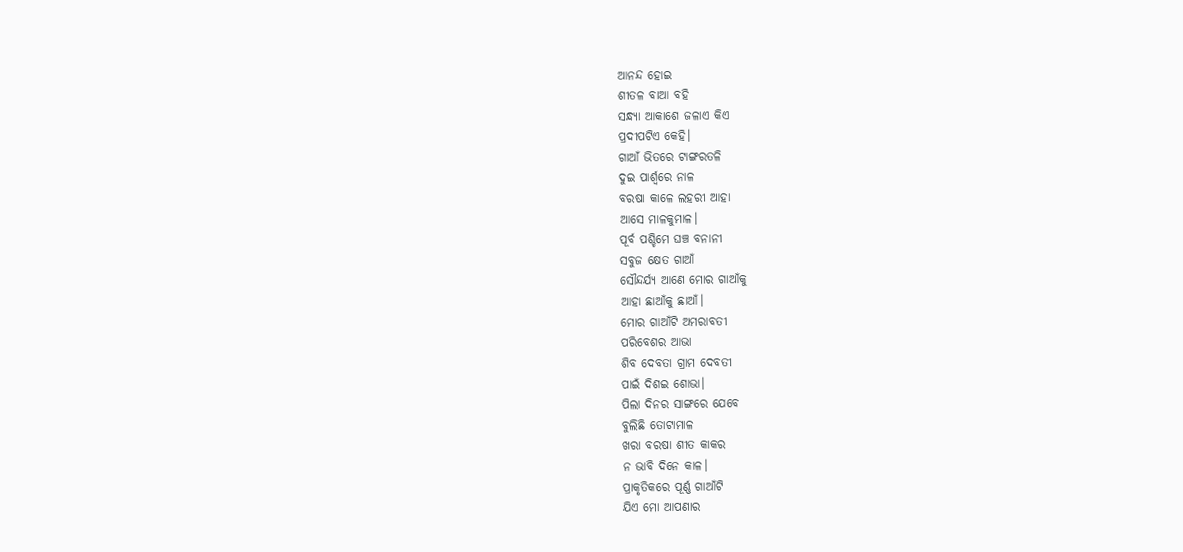ଆନନ୍ଦ ହୋଇ
ଶୀତଳ ବାଆ ବହି
ସନ୍ଧ୍ଯା ଆକାଶେ ଜଳାଏ କିଏ
ପ୍ରଦୀପଟିଏ କେହି।
ଗାଆଁ ଭିତରେ ଟାଙ୍ଗରତଳି
ଦୁଇ ପାର୍ଶ୍ବରେ ନାଳ
ବରଷା କାଳେ ଲହରୀ ଆହା
ଆସେ ମାଳକୁମାଳ।
ପୂର୍ବ ପଶ୍ଚିମେ ଘଞ୍ଚ ବନାନୀ
ସବୁଜ କ୍ଷେତ ଗାଆଁ
ସୌନ୍ଦର୍ଯ୍ଯ ଆଣେ ମୋର ଗାଆଁକୁ
ଆହା ଛାଆଁକୁ ଛାଆଁ।
ମୋର ଗାଆଁଟି ଅମରାବତୀ
ପରିବେଶର ଆଭା
ଶିବ ଦେବତା ଗ୍ରାମ ଦେବତୀ
ପାଇଁ ଦିଶଇ ଶୋଭା।
ପିଲା ଦିନର ସାଙ୍ଗରେ ଯେବେ
ବୁଲିଛି ତୋଟାମାଳ
ଖରା ବରଷା ଶୀତ କାକର
ନ ଭାବି ଦିନେ କାଳ।
ପ୍ରାକୃତିକରେ ପୂର୍ଣ୍ଣ ଗାଆଁଟି
ଯିଏ ମୋ ଆପଣାର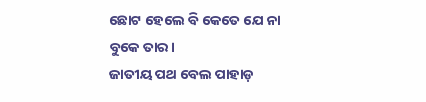ଛୋଟ ହେଲେ ବି କେତେ ଯେ ନା
ବୁକେ ତାର।
ଜାତୀୟ ପଥ ବେଲ ପାହାଡ଼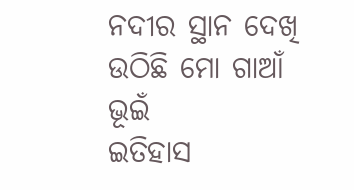ନଦୀର ସ୍ଥାନ ଦେଖି
ଉଠିଛି ମୋ ଗାଆଁ ଭୂଇଁ
ଇତିହାସ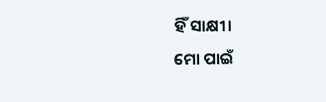ହିଁ ସାକ୍ଷୀ।
ମୋ ପାଇଁ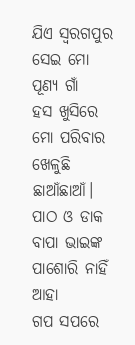ଯିଏ ସ୍ବରଗପୁର
ସେଇ ମୋ ପୂଣ୍ୟ ଗାଁ
ହସ ଖୁସିରେ ମୋ ପରିବାର
ଖେଳୁଛି ଛାଆଁଛାଆଁ।
ପାଠ ଓ ଡାକ ବାପା ଭାଇଙ୍କ
ପାଶୋରି ନାହିଁ ଆହା
ଗପ ସପରେ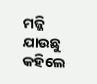ମଜ୍ଜି ଯାଉଛୁ
କହିଲେ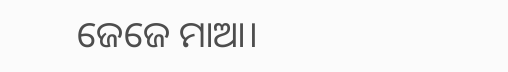ଜେଜେ ମାଆ।